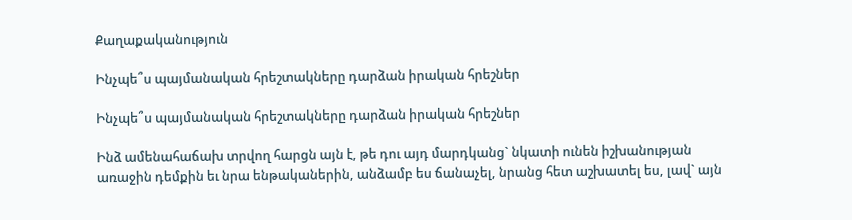Քաղաքականություն

Ինչպե՞ս պայմանական հրեշտակները դարձան իրական հրեշներ

Ինչպե՞ս պայմանական հրեշտակները դարձան իրական հրեշներ

Ինձ ամենահաճախ տրվող հարցն այն է, թե դու այդ մարդկանց` նկատի ունեն իշխանության առաջին դեմքին եւ նրա ենթականերին, անձամբ ես ճանաչել, նրանց հետ աշխատել ես, լավ` այն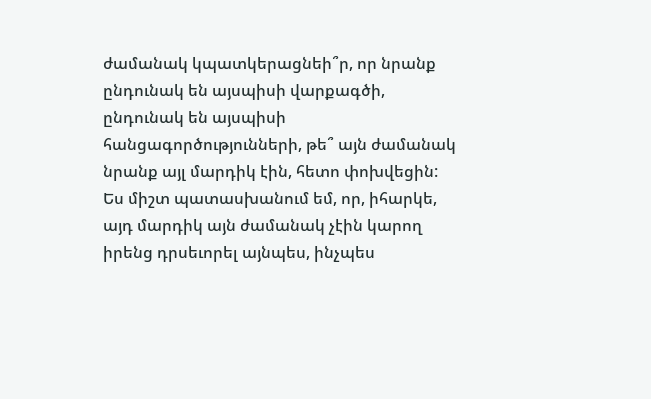ժամանակ կպատկերացնեի՞ր, որ նրանք ընդունակ են այսպիսի վարքագծի, ընդունակ են այսպիսի հանցագործությունների, թե՞ այն ժամանակ նրանք այլ մարդիկ էին, հետո փոխվեցին: Ես միշտ պատասխանում եմ, որ, իհարկե, այդ մարդիկ այն ժամանակ չէին կարող իրենց դրսեւորել այնպես, ինչպես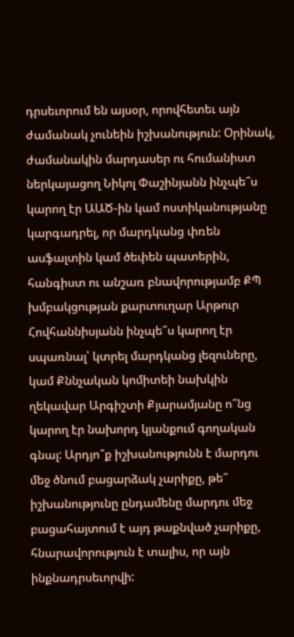դրսեւորում են այսօր, որովհետեւ այն ժամանակ չունեին իշխանություն: Օրինակ, ժամանակին մարդասեր ու հումանիստ ներկայացող Նիկոլ Փաշինյանն ինչպե՞ս կարող էր ԱԱԾ-ին կամ ոստիկանությանը կարգադրել, որ մարդկանց փռեն ասֆալտին կամ ծեփեն պատերին, հանգիստ ու անշառ բնավորությամբ ՔՊ խմբակցության քարտուղար Արթուր Հովհաննիսյանն ինչպե՞ս կարող էր սպառնալ՝ կտրել մարդկանց լեզուները, կամ Քննչական կոմիտեի նախկին ղեկավար Արգիշտի Քյարամյանը ո՞նց կարող էր նախորդ կյանքում գողական գնալ: Արդյո՞ք իշխանությունն է մարդու մեջ ծնում բացարձակ չարիքը, թե՞ իշխանությունը ընդամենը մարդու մեջ բացահայտում է այդ թաքնված չարիքը, հնարավորություն է տալիս, որ այն ինքնադրսեւորվի: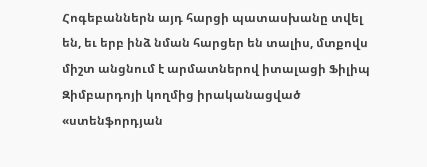Հոգեբաններն այդ հարցի պատասխանը տվել են, եւ երբ ինձ նման հարցեր են տալիս, մտքովս միշտ անցնում է արմատներով իտալացի Ֆիլիպ Զիմբարդոյի կողմից իրականացված «ստենֆորդյան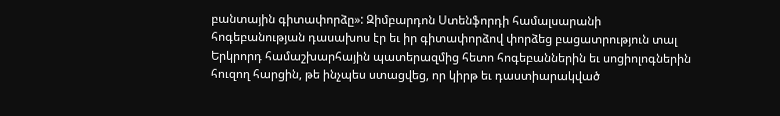բանտային գիտափորձը»: Զիմբարդոն Ստենֆորդի համալսարանի հոգեբանության դասախոս էր եւ իր գիտափորձով փորձեց բացատրություն տալ Երկրորդ համաշխարհային պատերազմից հետո հոգեբաններին եւ սոցիոլոգներին հուզող հարցին, թե ինչպես ստացվեց, որ կիրթ եւ դաստիարակված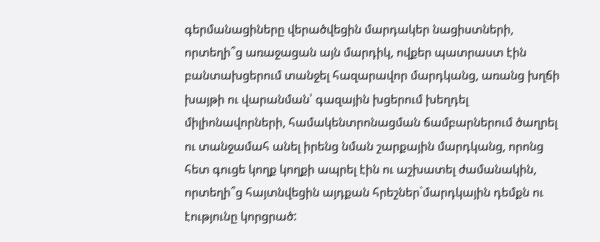գերմանացիները վերածվեցին մարդակեր նացիստների, որտեղի՞ց առաջացան այն մարդիկ, ովքեր պատրաստ էին բանտախցերում տանջել հազարավոր մարդկանց, առանց խղճի խայթի ու վարանման՝ գազային խցերում խեղդել միլիոնավորների, համակենտրոնացման ճամբարներում ծաղրել ու տանջամահ անել իրենց նման շարքային մարդկանց, որոնց հետ գուցե կողք կողքի ապրել էին ու աշխատել ժամանակին, որտեղի՞ց հայտնվեցին այդքան հրեշներ`մարդկային դեմքն ու էությունը կորցրած: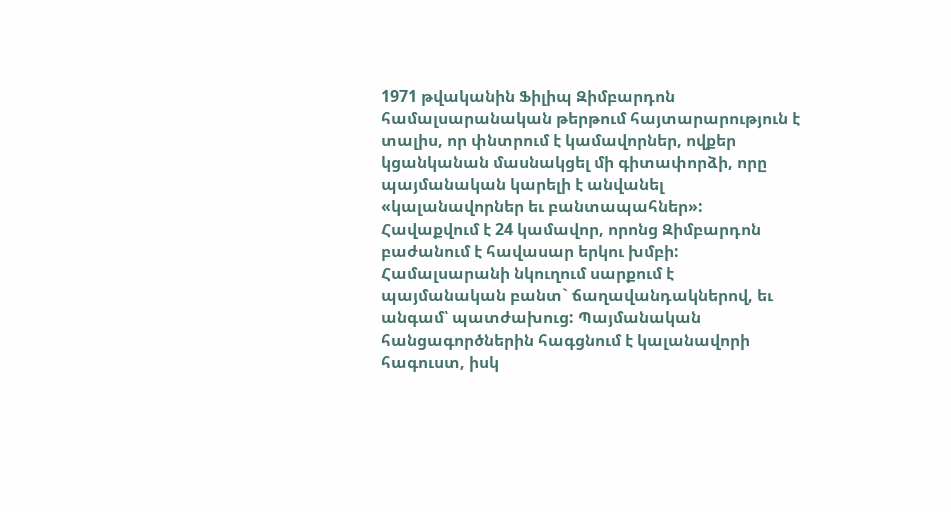1971 թվականին Ֆիլիպ Զիմբարդոն համալսարանական թերթում հայտարարություն է տալիս, որ փնտրում է կամավորներ, ովքեր կցանկանան մասնակցել մի գիտափորձի, որը պայմանական կարելի է անվանել «կալանավորներ եւ բանտապահներ»: Հավաքվում է 24 կամավոր, որոնց Զիմբարդոն բաժանում է հավասար երկու խմբի: Համալսարանի նկուղում սարքում է պայմանական բանտ` ճաղավանդակներով, եւ անգամ՝ պատժախուց: Պայմանական հանցագործներին հագցնում է կալանավորի հագուստ, իսկ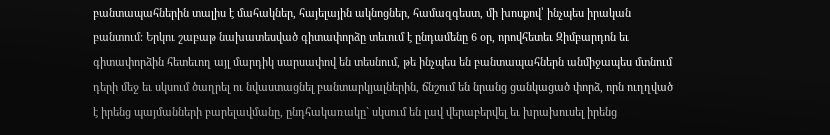բանտապահներին տալիս է մահակներ, հայելային ակնոցներ, համազգեստ, մի խոսքով՝ ինչպես իրական բանտում: Երկու շաբաթ նախատեսված գիտափորձը տեւում է ընդամենը 6 օր, որովհետեւ Զիմբարդոն եւ գիտափորձին հետեւող այլ մարդիկ սարսափով են տեսնում, թե ինչպես են բանտապահներն անմիջապես մտնում դերի մեջ եւ սկսում ծաղրել ու նվաստացնել բանտարկյալներին, ճնշում են նրանց ցանկացած փորձ, որն ուղղված է իրենց պայմանների բարելավմանը, ընդհակառակը` սկսում են լավ վերաբերվել եւ խրախուսել իրենց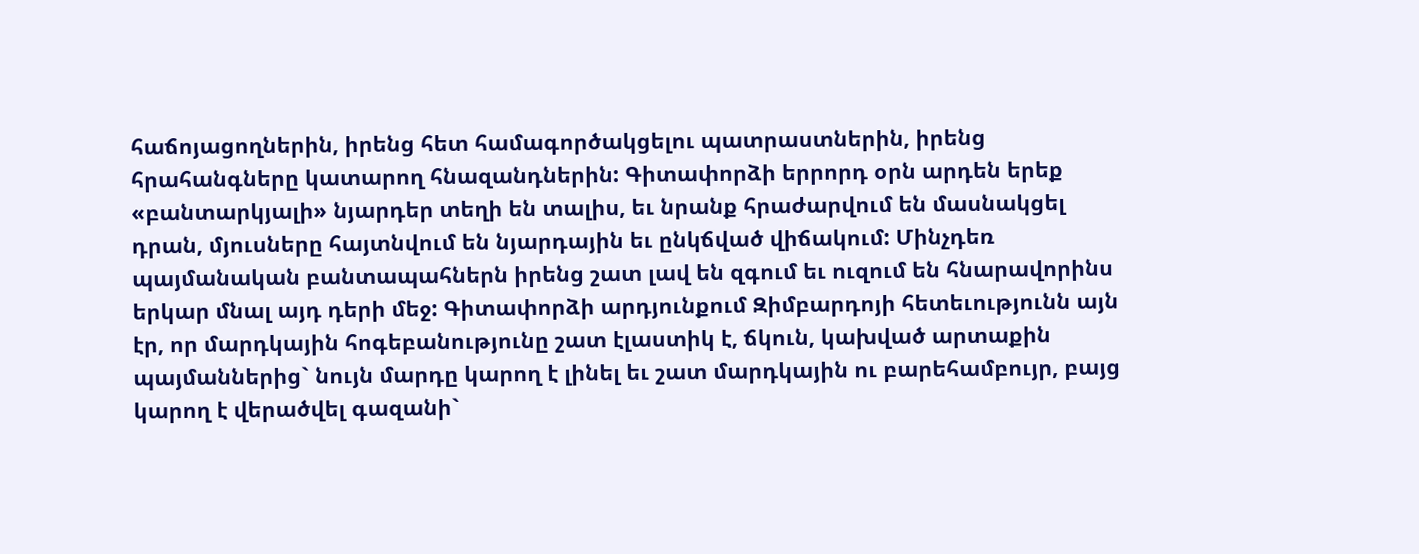հաճոյացողներին, իրենց հետ համագործակցելու պատրաստներին, իրենց հրահանգները կատարող հնազանդներին: Գիտափորձի երրորդ օրն արդեն երեք «բանտարկյալի» նյարդեր տեղի են տալիս, եւ նրանք հրաժարվում են մասնակցել դրան, մյուսները հայտնվում են նյարդային եւ ընկճված վիճակում: Մինչդեռ պայմանական բանտապահներն իրենց շատ լավ են զգում եւ ուզում են հնարավորինս երկար մնալ այդ դերի մեջ: Գիտափորձի արդյունքում Զիմբարդոյի հետեւությունն այն էր, որ մարդկային հոգեբանությունը շատ էլաստիկ է, ճկուն, կախված արտաքին պայմաններից` նույն մարդը կարող է լինել եւ շատ մարդկային ու բարեհամբույր, բայց կարող է վերածվել գազանի`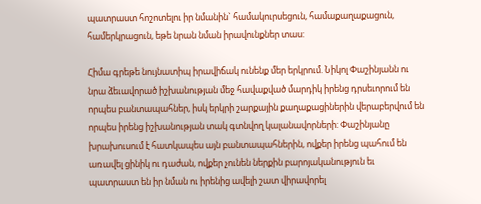պատրաստ հոշոտելու իր նմանին` համակուրսեցուն, համաքաղաքացուն, համերկրացուն, եթե նրան նման իրավունքներ տաս:

Հիմա գրեթե նույնատիպ իրավիճակ ունենք մեր երկրում. Նիկոլ Փաշինյանն ու նրա ձեւավորած իշխանության մեջ հավաքված մարդիկ իրենց դրսեւորում են որպես բանտապահներ, իսկ երկրի շարքային քաղաքացիներին վերաբերվում են որպես իրենց իշխանության տակ գտնվող կալանավորների: Փաշինյանը խրախուսում է հատկապես այն բանտապահներին, ովքեր իրենց պահում են առավել ցինիկ ու դաժան, ովքեր չունեն ներքին բարոյականություն եւ պատրաստ են իր նման ու իրենից ավելի շատ վիրավորել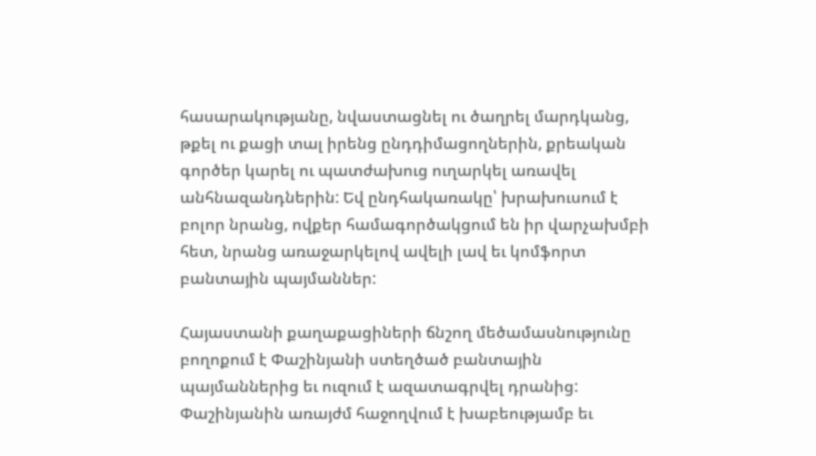հասարակությանը, նվաստացնել ու ծաղրել մարդկանց, թքել ու քացի տալ իրենց ընդդիմացողներին, քրեական գործեր կարել ու պատժախուց ուղարկել առավել անհնազանդներին: Եվ ընդհակառակը՝ խրախուսում է բոլոր նրանց, ովքեր համագործակցում են իր վարչախմբի հետ, նրանց առաջարկելով ավելի լավ եւ կոմֆորտ բանտային պայմաններ:

Հայաստանի քաղաքացիների ճնշող մեծամասնությունը բողոքում է Փաշինյանի ստեղծած բանտային պայմաններից եւ ուզում է ազատագրվել դրանից: Փաշինյանին առայժմ հաջողվում է խաբեությամբ եւ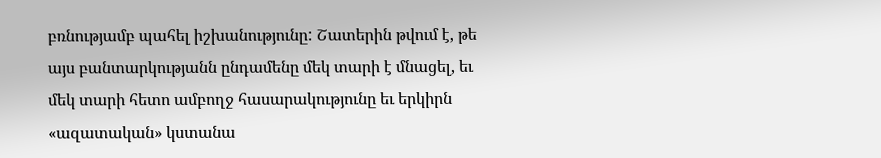բռնությամբ պահել իշխանությունը: Շատերին թվում է, թե այս բանտարկությանն ընդամենը մեկ տարի է մնացել, եւ մեկ տարի հետո ամբողջ հասարակությունը եւ երկիրն «ազատական» կստանա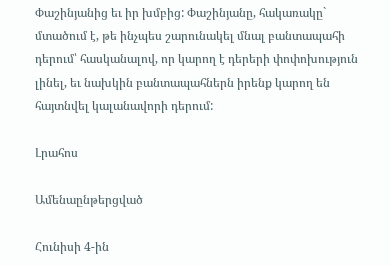Փաշինյանից եւ իր խմբից: Փաշինյանը, հակառակը` մտածում է, թե ինչպես շարունակել մնալ բանտապահի դերում՝ հասկանալով, որ կարող է դերերի փոփոխություն լինել, եւ նախկին բանտապահներն իրենք կարող են հայտնվել կալանավորի դերում:

Լրահոս

Ամենաընթերցված

Հունիսի 4-ին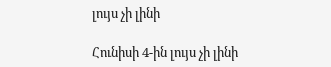լույս չի լինի

Հունիսի 4-ին լույս չի լինի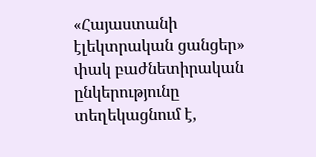«Հայաստանի էլեկտրական ցանցեր» փակ բաժնետիրական ընկերությունը տեղեկացնում է,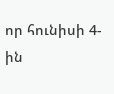որ հունիսի 4-ին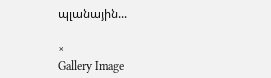պլանային...

×
Gallery Image